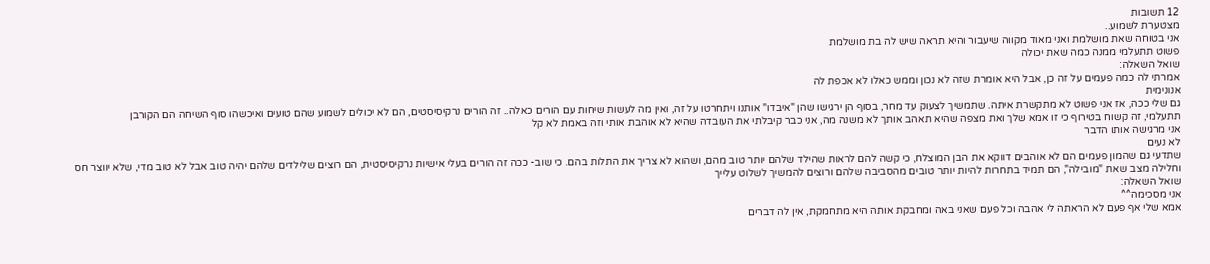12 תשובות
מצטערת לשמוע..
אני בטוחה שאת מושלמת ואני מאוד מקווה שיעבור והיא תראה שיש לה בת מושלמת
פשוט תתעלמי ממנה כמה שאת יכולה
שואל השאלה:
אמרתי לה כמה פעמים על זה כן, אבל היא אומרת שזה לא נכון וממש כאלו לא אכפת לה
אנונימית
גם שלי ככה, אז אני פשוט לא מתקשרת איתה. שתמשיך לצעוק עד מחר, בסוף הן ירגישו שהן "איבדו" אותנו ויתחרטו על זה, ואין מה לעשות שיחות עם הורים כאלה.. זה הורים נרקיסיסטים, הם לא יכולים לשמוע שהם טועים ואיכשהו סוף השיחה הם הקורבן
תתעלמי, זה קשוח בטירוף כי זו אמא שלך ואת מצפה שהיא תאהב אותך לא משנה מה, אני כבר קיבלתי את העובדה שהיא לא אוהבת אותי וזה באמת לא קל
אני מרגישה אותו הדבר
לא נעים
שתדעי גם שהמון פעמים הם לא אוהבים דווקא את הבן המוצלח, כי קשה להם לראות שהילד שלהם יותר טוב מהם, ושהוא לא צריך את התלות בהם. כי שוב- ככה זה הורים בעלי אישיות נרקיסיסטית, הם רוצים שלילדים שלהם יהיה טוב אבל לא טוב מדי, שלא יווצר חס וחלילה מצב שאת "מובילה", הם תמיד בתחרות להיות יותר טובים מהסביבה שלהם ורוצים להמשיך לשלוט עלייך
שואל השאלה:
אני מסכימה^^
אמא שלי אף פעם לא הראתה לי אהבה וכל פעם שאני באה ומחבקת אותה היא מתחמקת, אין לה דברים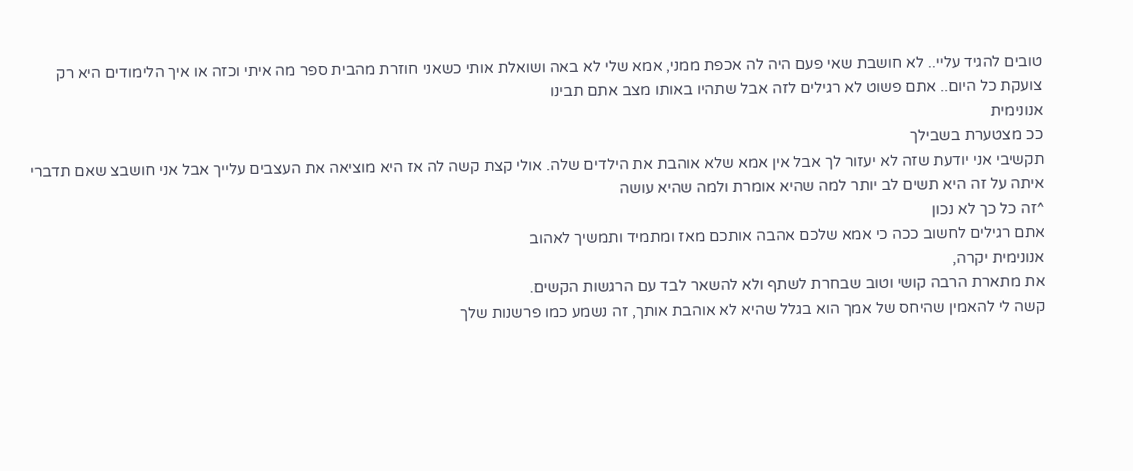טובים להגיד עליי.. לא חושבת שאי פעם היה לה אכפת ממני, אמא שלי לא באה ושואלת אותי כשאני חוזרת מהבית ספר מה איתי וכזה או איך הלימודים היא רק צועקת כל היום.. אתם פשוט לא רגילים לזה אבל שתהיו באותו מצב אתם תבינו
אנונימית
ככ מצטערת בשבילך
תקשיבי אני יודעת שזה לא יעזור לך אבל אין אמא שלא אוהבת את הילדים שלה. אולי קצת קשה לה אז היא מוציאה את העצבים עלייך אבל אני חושבצ שאם תדברי איתה על זה היא תשים לב יותר למה שהיא אומרת ולמה שהיא עושה
^זה כל כך לא נכון
אתם רגילים לחשוב ככה כי אמא שלכם אהבה אותכם מאז ומתמיד ותמשיך לאהוב
אנונימית יקרה,
את מתארת הרבה קושי וטוב שבחרת לשתף ולא להשאר לבד עם הרגשות הקשים.
קשה לי להאמין שהיחס של אמך הוא בגלל שהיא לא אוהבת אותך, זה נשמע כמו פרשנות שלך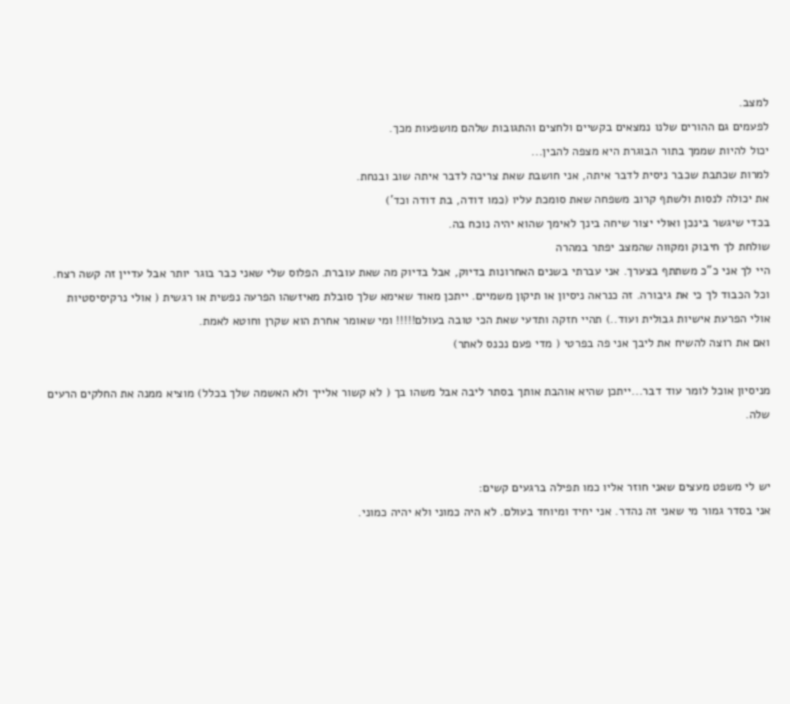למצב.
לפעמים גם ההורים שלנו נמצאים בקשיים ולחצים והתגובות שלהם מושפעות מכך.
יכול להיות שממך בתור הבוגרת היא מצפה להבין...
למרות שכתבת שכבר ניסית לדבר איתה, אני חושבת שאת צריכה לדבר איתה שוב ובנחת.
את יכולה לנסות ולשתף קרוב משפחה שאת סומכת עליו (כמו דודה, בת דודה וכד')
בכדי שיגשר בינכן ואולי יצור שיחה בינך לאימך שהוא יהיה נוכח בה.
שולחת לך חיבוק ומקווה שהמצב יפתר במהרה
היי לך אני כ"כ משתתף בצערך. אני עברתי בשנים האחרונות בדיוק, אבל בדיוק מה שאת עוברת. הפלוס שלי שאני כבר בוגר יותר אבל עדיין זה קשה רצח. וכל הכבוד לך כי את גיבורה. זה כנראה ניסיון או תיקון משמיים. ייתכן מאוד שאימא שלך סובלת מאיזשהו הפרעה נפשית או רגשית ( אולי נרקיסיסטיות אולי הפרעת אישיות גבולית ועוד..) תהיי חזקה ותדעי שאת הכי טובה בעולם!!!!! ומי שאומר אחרת הוא שקרן וחוטא לאמת.
ואם את רוצה להשיח את ליבך אני פה בפרטי ( מדי פעם נכנס לאתר)

מניסיון אוכל לומר עוד דבר...ייתכן שהיא אוהבת אותך בסתר ליבה אבל משהו בך ( לא קשור אלייך ולא האשמה שלך בכלל) מוציא ממנה את החלקים הרעים שלה.


יש לי משפט מעצים שאני חוזר אליו כמו תפילה ברגעים קשים:
אני בסדר גמור מי שאני זה נהדר. אני יחיד ומיוחד בעולם. לא היה כמוני ולא יהיה כמוני.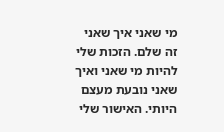מי שאני איך שאני זה שלם. הזכות שלי להיות מי שאני ואיך שאני נובעת מעצם היותי. האישור שלי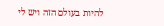להיות בעולם הזה ויש לי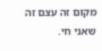מקום זה עצם זה שאני חי.